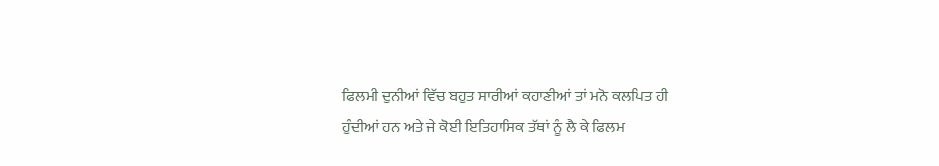ਫਿਲਮੀ ਦੁਨੀਆਂ ਵਿੱਚ ਬਹੁਤ ਸਾਰੀਆਂ ਕਹਾਣੀਆਂ ਤਾਂ ਮਨੋ ਕਲਪਿਤ ਹੀ
ਹੁੰਦੀਆਂ ਹਨ ਅਤੇ ਜੇ ਕੋਈ ਇਤਿਹਾਸਿਕ ਤੱਥਾਂ ਨੂੰ ਲੈ ਕੇ ਫਿਲਮ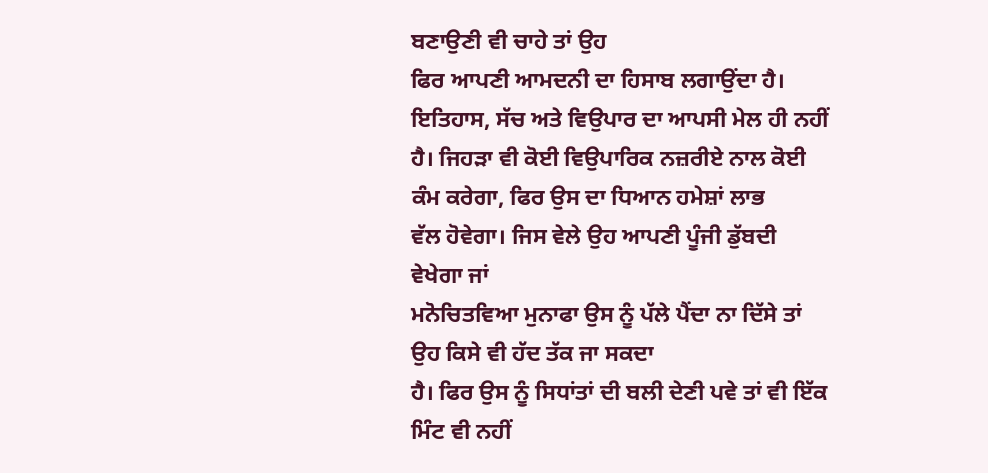ਬਣਾਉਣੀ ਵੀ ਚਾਹੇ ਤਾਂ ਉਹ
ਫਿਰ ਆਪਣੀ ਆਮਦਨੀ ਦਾ ਹਿਸਾਬ ਲਗਾਉਂਦਾ ਹੈ। ਇਤਿਹਾਸ, ਸੱਚ ਅਤੇ ਵਿਉਪਾਰ ਦਾ ਆਪਸੀ ਮੇਲ ਹੀ ਨਹੀਂ
ਹੈ। ਜਿਹੜਾ ਵੀ ਕੋਈ ਵਿਉਪਾਰਿਕ ਨਜ਼ਰੀਏ ਨਾਲ ਕੋਈ ਕੰਮ ਕਰੇਗਾ, ਫਿਰ ਉਸ ਦਾ ਧਿਆਨ ਹਮੇਸ਼ਾਂ ਲਾਭ
ਵੱਲ ਹੋਵੇਗਾ। ਜਿਸ ਵੇਲੇ ਉਹ ਆਪਣੀ ਪੂੰਜੀ ਡੁੱਬਦੀ ਵੇਖੇਗਾ ਜਾਂ
ਮਨੋਚਿਤਵਿਆ ਮੁਨਾਫਾ ਉਸ ਨੂੰ ਪੱਲੇ ਪੈਂਦਾ ਨਾ ਦਿੱਸੇ ਤਾਂ ਉਹ ਕਿਸੇ ਵੀ ਹੱਦ ਤੱਕ ਜਾ ਸਕਦਾ
ਹੈ। ਫਿਰ ਉਸ ਨੂੰ ਸਿਧਾਂਤਾਂ ਦੀ ਬਲੀ ਦੇਣੀ ਪਵੇ ਤਾਂ ਵੀ ਇੱਕ ਮਿੰਟ ਵੀ ਨਹੀਂ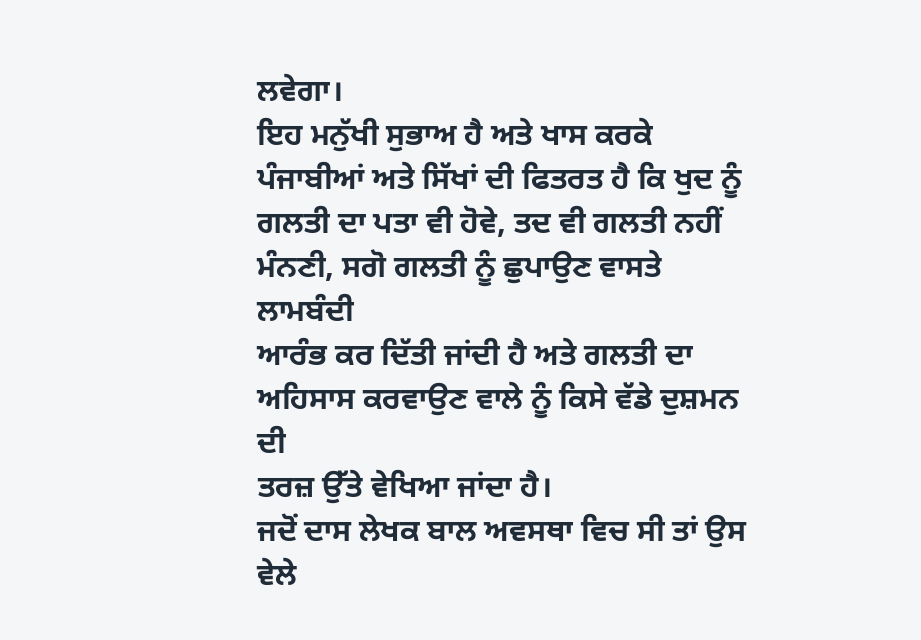ਲਵੇਗਾ।
ਇਹ ਮਨੁੱਖੀ ਸੁਭਾਅ ਹੈ ਅਤੇ ਖਾਸ ਕਰਕੇ ਪੰਜਾਬੀਆਂ ਅਤੇ ਸਿੱਖਾਂ ਦੀ ਫਿਤਰਤ ਹੈ ਕਿ ਖੁਦ ਨੂੰ
ਗਲਤੀ ਦਾ ਪਤਾ ਵੀ ਹੋਵੇ, ਤਦ ਵੀ ਗਲਤੀ ਨਹੀਂ ਮੰਨਣੀ, ਸਗੋ ਗਲਤੀ ਨੂੰ ਛੁਪਾਉਣ ਵਾਸਤੇ ਲਾਮਬੰਦੀ
ਆਰੰਭ ਕਰ ਦਿੱਤੀ ਜਾਂਦੀ ਹੈ ਅਤੇ ਗਲਤੀ ਦਾ ਅਹਿਸਾਸ ਕਰਵਾਉਣ ਵਾਲੇ ਨੂੰ ਕਿਸੇ ਵੱਡੇ ਦੁਸ਼ਮਨ ਦੀ
ਤਰਜ਼ ਉੱਤੇ ਵੇਖਿਆ ਜਾਂਦਾ ਹੈ।
ਜਦੋਂ ਦਾਸ ਲੇਖਕ ਬਾਲ ਅਵਸਥਾ ਵਿਚ ਸੀ ਤਾਂ ਉਸ ਵੇਲੇ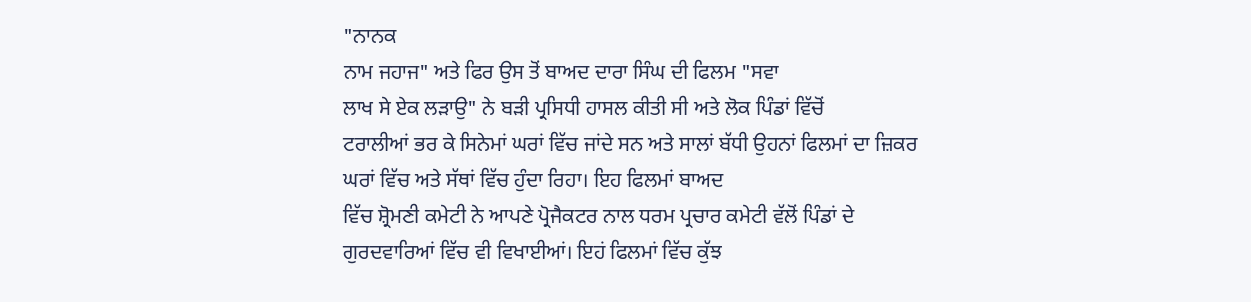"ਨਾਨਕ
ਨਾਮ ਜਹਾਜ" ਅਤੇ ਫਿਰ ਉਸ ਤੋਂ ਬਾਅਦ ਦਾਰਾ ਸਿੰਘ ਦੀ ਫਿਲਮ "ਸਵਾ
ਲਾਖ ਸੇ ਏਕ ਲੜਾਉ" ਨੇ ਬੜੀ ਪ੍ਰਸਿਧੀ ਹਾਸਲ ਕੀਤੀ ਸੀ ਅਤੇ ਲੋਕ ਪਿੰਡਾਂ ਵਿੱਚੋਂ
ਟਰਾਲੀਆਂ ਭਰ ਕੇ ਸਿਨੇਮਾਂ ਘਰਾਂ ਵਿੱਚ ਜਾਂਦੇ ਸਨ ਅਤੇ ਸਾਲਾਂ ਬੱਧੀ ਉਹਨਾਂ ਫਿਲਮਾਂ ਦਾ ਜ਼ਿਕਰ
ਘਰਾਂ ਵਿੱਚ ਅਤੇ ਸੱਥਾਂ ਵਿੱਚ ਹੁੰਦਾ ਰਿਹਾ। ਇਹ ਫਿਲਮਾਂ ਬਾਅਦ
ਵਿੱਚ ਸ਼੍ਰੋਮਣੀ ਕਮੇਟੀ ਨੇ ਆਪਣੇ ਪ੍ਰੋਜੈਕਟਰ ਨਾਲ ਧਰਮ ਪ੍ਰਚਾਰ ਕਮੇਟੀ ਵੱਲੋਂ ਪਿੰਡਾਂ ਦੇ
ਗੁਰਦਵਾਰਿਆਂ ਵਿੱਚ ਵੀ ਵਿਖਾਈਆਂ। ਇਹਂ ਫਿਲਮਾਂ ਵਿੱਚ ਕੁੱਝ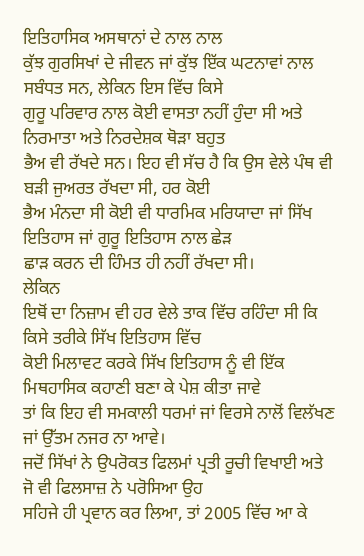ਇਤਿਹਾਸਿਕ ਅਸਥਾਨਾਂ ਦੇ ਨਾਲ ਨਾਲ
ਕੁੱਝ ਗੁਰਸਿਖਾਂ ਦੇ ਜੀਵਨ ਜਾਂ ਕੁੱਝ ਇੱਕ ਘਟਨਾਵਾਂ ਨਾਲ ਸਬੰਧਤ ਸਨ, ਲੇਕਿਨ ਇਸ ਵਿੱਚ ਕਿਸੇ
ਗੁਰੂ ਪਰਿਵਾਰ ਨਾਲ ਕੋਈ ਵਾਸਤਾ ਨਹੀਂ ਹੁੰਦਾ ਸੀ ਅਤੇ ਨਿਰਮਾਤਾ ਅਤੇ ਨਿਰਦੇਸ਼ਕ ਥੋੜਾ ਬਹੁਤ
ਭੈਅ ਵੀ ਰੱਖਦੇ ਸਨ। ਇਹ ਵੀ ਸੱਚ ਹੈ ਕਿ ਉਸ ਵੇਲੇ ਪੰਥ ਵੀ ਬੜੀ ਜੁਅਰਤ ਰੱਖਦਾ ਸੀ, ਹਰ ਕੋਈ
ਭੈਅ ਮੰਨਦਾ ਸੀ ਕੋਈ ਵੀ ਧਾਰਮਿਕ ਮਰਿਯਾਦਾ ਜਾਂ ਸਿੱਖ ਇਤਿਹਾਸ ਜਾਂ ਗੁਰੂ ਇਤਿਹਾਸ ਨਾਲ ਛੇੜ
ਛਾੜ ਕਰਨ ਦੀ ਹਿੰਮਤ ਹੀ ਨਹੀਂ ਰੱਖਦਾ ਸੀ।
ਲੇਕਿਨ
ਇਥੋਂ ਦਾ ਨਿਜ਼ਾਮ ਵੀ ਹਰ ਵੇਲੇ ਤਾਕ ਵਿੱਚ ਰਹਿੰਦਾ ਸੀ ਕਿ ਕਿਸੇ ਤਰੀਕੇ ਸਿੱਖ ਇਤਿਹਾਸ ਵਿੱਚ
ਕੋਈ ਮਿਲਾਵਟ ਕਰਕੇ ਸਿੱਖ ਇਤਿਹਾਸ ਨੂੰ ਵੀ ਇੱਕ ਮਿਥਹਾਸਿਕ ਕਹਾਣੀ ਬਣਾ ਕੇ ਪੇਸ਼ ਕੀਤਾ ਜਾਵੇ
ਤਾਂ ਕਿ ਇਹ ਵੀ ਸਮਕਾਲੀ ਧਰਮਾਂ ਜਾਂ ਵਿਰਸੇ ਨਾਲੋਂ ਵਿਲੱਖਣ ਜਾਂ ਉੱਤਮ ਨਜਰ ਨਾ ਆਵੇ।
ਜਦੋਂ ਸਿੱਖਾਂ ਨੇ ਉਪਰੋਕਤ ਫਿਲਮਾਂ ਪ੍ਰਤੀ ਰੂਚੀ ਵਿਖਾਈ ਅਤੇ ਜੋ ਵੀ ਫਿਲਸਾਜ਼ ਨੇ ਪਰੋਸਿਆ ਉਹ
ਸਹਿਜੇ ਹੀ ਪ੍ਰਵਾਨ ਕਰ ਲਿਆ, ਤਾਂ 2005 ਵਿੱਚ ਆ ਕੇ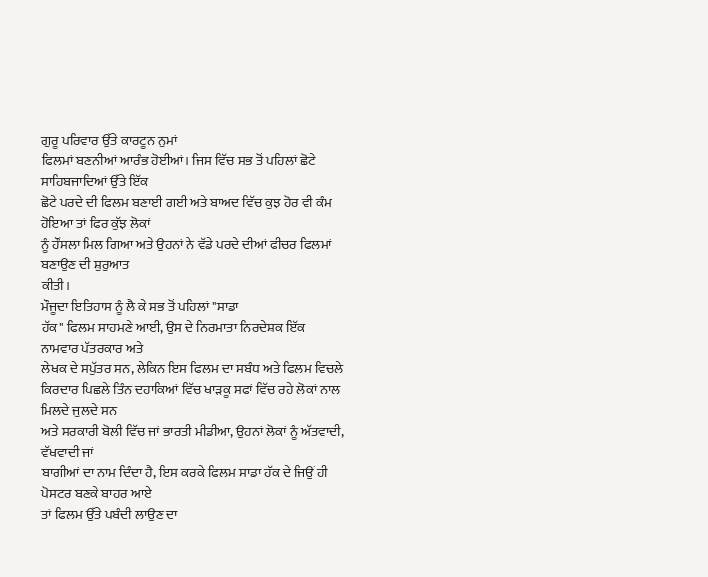ਗੁਰੂ ਪਰਿਵਾਰ ਉੱਤੇ ਕਾਰਟੂਨ ਨੁਮਾਂ
ਫਿਲਮਾਂ ਬਣਨੀਆਂ ਆਰੰਭ ਹੋਈਆਂ। ਜਿਸ ਵਿੱਚ ਸਭ ਤੋਂ ਪਹਿਲਾਂ ਛੋਟੇ ਸਾਹਿਬਜਾਦਿਆਂ ਉੱਤੇ ਇੱਕ
ਛੋਟੇ ਪਰਦੇ ਦੀ ਫਿਲਮ ਬਣਾਈ ਗਈ ਅਤੇ ਬਾਅਦ ਵਿੱਚ ਕੁਝ ਹੋਰ ਵੀ ਕੰਮ ਹੋਇਆ ਤਾਂ ਫਿਰ ਕੁੱਝ ਲੋਕਾਂ
ਨੂੰ ਹੌਂਸਲਾ ਮਿਲ ਗਿਆ ਅਤੇ ਉਹਨਾਂ ਨੇ ਵੱਡੇ ਪਰਦੇ ਦੀਆਂ ਫੀਚਰ ਫਿਲਮਾਂ ਬਣਾਉਣ ਦੀ ਸ਼ੁਰੁਆਤ
ਕੀਤੀ।
ਮੌਜੂਦਾ ਇਤਿਹਾਸ ਨੂੰ ਲੈ ਕੇ ਸਭ ਤੋਂ ਪਹਿਲਾਂ "ਸਾਡਾ
ਹੱਕ" ਫਿਲਮ ਸਾਹਮਣੇ ਆਈ, ਉਸ ਦੇ ਨਿਰਮਾਤਾ ਨਿਰਦੇਸ਼ਕ ਇੱਕ ਨਾਮਵਾਰ ਪੱਤਰਕਾਰ ਅਤੇ
ਲੇਖਕ ਦੇ ਸਪੁੱਤਰ ਸਨ, ਲੇਕਿਨ ਇਸ ਫਿਲਮ ਦਾ ਸਬੰਧ ਅਤੇ ਫਿਲਮ ਵਿਚਲੇ
ਕਿਰਦਾਰ ਪਿਛਲੇ ਤਿੰਨ ਦਹਾਕਿਆਂ ਵਿੱਚ ਖਾੜਕੂ ਸਫਾਂ ਵਿੱਚ ਰਹੇ ਲੋਕਾਂ ਨਾਲ ਮਿਲਦੇ ਜੁਲਦੇ ਸਨ
ਅਤੇ ਸਰਕਾਰੀ ਬੋਲੀ ਵਿੱਚ ਜਾਂ ਭਾਰਤੀ ਮੀਡੀਆ, ਉਹਨਾਂ ਲੋਕਾਂ ਨੂੰ ਅੱਤਵਾਦੀ, ਵੱਖਵਾਦੀ ਜਾਂ
ਬਾਗੀਆਂ ਦਾ ਨਾਮ ਦਿੰਦਾ ਹੈ, ਇਸ ਕਰਕੇ ਫਿਲਮ ਸਾਡਾ ਹੱਕ ਦੇ ਜਿਉਂ ਹੀ ਪੋਸਟਰ ਬਣਕੇ ਬਾਹਰ ਆਏ
ਤਾਂ ਫਿਲਮ ਉੱਤੇ ਪਬੰਦੀ ਲਾਉਣ ਦਾ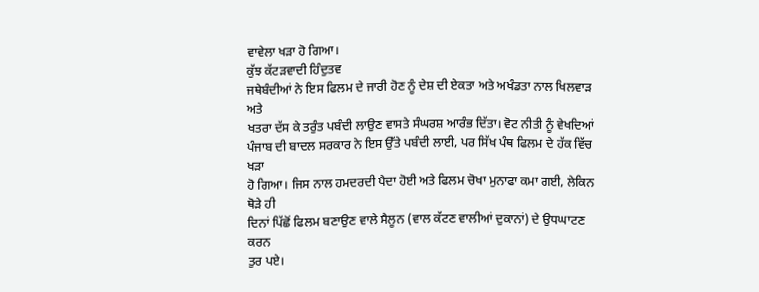ਵਾਵੇਲਾ ਖੜਾ ਹੋ ਗਿਆ।
ਕੁੱਝ ਕੱਟੜਵਾਦੀ ਹਿੰਦੁਤਵ
ਜਥੇਬੰਦੀਆਂ ਨੇ ਇਸ ਫਿਲਮ ਦੇ ਜਾਰੀ ਹੋਣ ਨੂੰ ਦੇਸ਼ ਦੀ ਏਕਤਾ ਅਤੇ ਅਖੰਡਤਾ ਨਾਲ ਖਿਲਵਾੜ ਅਤੇ
ਖਤਰਾ ਦੱਸ ਕੇ ਤਰੁੰਤ ਪਬੰਦੀ ਲਾਉਣ ਵਾਸਤੇ ਸੰਘਰਸ਼ ਆਰੰਭ ਦਿੱਤਾ। ਵੋਟ ਨੀਤੀ ਨੂੰ ਵੇਖਦਿਆਂ
ਪੰਜਾਬ ਦੀ ਬਾਦਲ ਸਰਕਾਰ ਨੇ ਇਸ ਉੱਤੇ ਪਬੰਦੀ ਲਾਈ, ਪਰ ਸਿੱਖ ਪੰਥ ਫਿਲਮ ਦੇ ਹੱਕ ਵਿੱਚ ਖੜਾ
ਹੋ ਗਿਆ। ਜਿਸ ਨਾਲ ਹਮਦਰਦੀ ਪੈਦਾ ਹੋਈ ਅਤੇ ਫਿਲਮ ਚੋਖਾ ਮੁਨਾਫਾ ਕਮਾ ਗਈ, ਲੇਕਿਨ ਥੋੜੇ ਹੀ
ਦਿਨਾਂ ਪਿੱਛੋਂ ਫਿਲਮ ਬਣਾਉਣ ਵਾਲੇ ਸੈਲੂਨ (ਵਾਲ ਕੱਟਣ ਵਾਲੀਆਂ ਦੁਕਾਨਾਂ) ਦੇ ਉਧਘਾਟਣ ਕਰਨ
ਤੁਰ ਪਏ।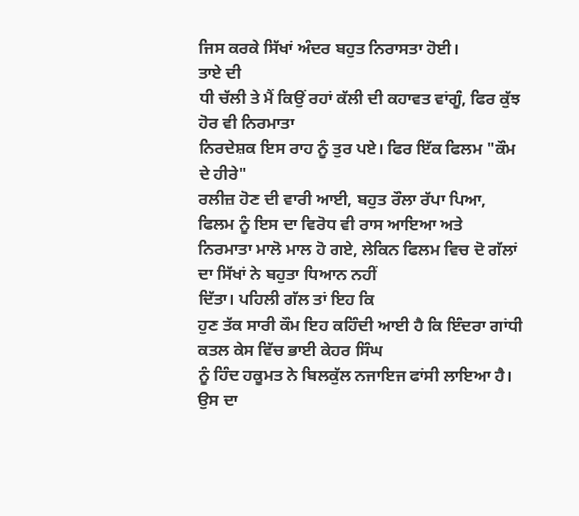ਜਿਸ ਕਰਕੇ ਸਿੱਖਾਂ ਅੰਦਰ ਬਹੁਤ ਨਿਰਾਸਤਾ ਹੋਈ।
ਤਾਏ ਦੀ
ਧੀ ਚੱਲੀ ਤੇ ਮੈਂ ਕਿਉਂ ਰਹਾਂ ਕੱਲੀ ਦੀ ਕਹਾਵਤ ਵਾਂਗੂੰ, ਫਿਰ ਕੁੱਝ ਹੋਰ ਵੀ ਨਿਰਮਾਤਾ
ਨਿਰਦੇਸ਼ਕ ਇਸ ਰਾਹ ਨੂੰ ਤੁਰ ਪਏ। ਫਿਰ ਇੱਕ ਫਿਲਮ "ਕੌਮ ਦੇ ਹੀਰੇ"
ਰਲੀਜ਼ ਹੋਣ ਦੀ ਵਾਰੀ ਆਈ, ਬਹੁਤ ਰੌਲਾ ਰੱਪਾ ਪਿਆ, ਫਿਲਮ ਨੂੰ ਇਸ ਦਾ ਵਿਰੋਧ ਵੀ ਰਾਸ ਆਇਆ ਅਤੇ
ਨਿਰਮਾਤਾ ਮਾਲੋ ਮਾਲ ਹੋ ਗਏ, ਲੇਕਿਨ ਫਿਲਮ ਵਿਚ ਦੋ ਗੱਲਾਂ ਦਾ ਸਿੱਖਾਂ ਨੇ ਬਹੁਤਾ ਧਿਆਨ ਨਹੀਂ
ਦਿੱਤਾ। ਪਹਿਲੀ ਗੱਲ ਤਾਂ ਇਹ ਕਿ
ਹੁਣ ਤੱਕ ਸਾਰੀ ਕੌਮ ਇਹ ਕਹਿੰਦੀ ਆਈ ਹੈ ਕਿ ਇੰਦਰਾ ਗਾਂਧੀ ਕਤਲ ਕੇਸ ਵਿੱਚ ਭਾਈ ਕੇਹਰ ਸਿੰਘ
ਨੂੰ ਹਿੰਦ ਹਕੂਮਤ ਨੇ ਬਿਲਕੁੱਲ ਨਜਾਇਜ ਫਾਂਸੀ ਲਾਇਆ ਹੈ। ਉਸ ਦਾ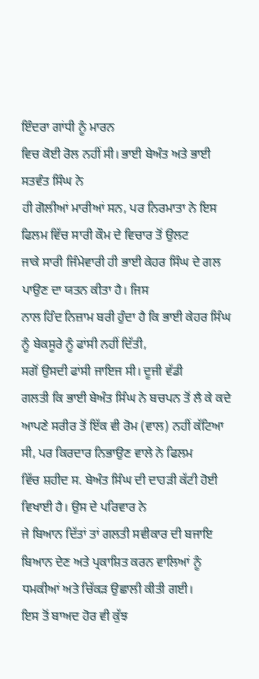ਇੰਦਰਾ ਗਾਂਧੀ ਨੂੰ ਮਾਰਨ
ਵਿਚ ਕੋਈ ਰੋਲ ਨਹੀਂ ਸੀ। ਭਾਈ ਬੇਅੰਤ ਅਤੇ ਭਾਈ ਸਤਵੰਤ ਸਿੰਘ ਨੇ
ਹੀ ਗੋਲੀਆਂ ਮਾਰੀਆਂ ਸਨ, ਪਰ ਨਿਰਮਾਤਾ ਨੇ ਇਸ ਫਿਲਮ ਵਿੱਚ ਸਾਰੀ ਕੌਮ ਦੇ ਵਿਚਾਰ ਤੋਂ ਉਲਟ
ਜਾਕੇ ਸਾਰੀ ਜਿੰਮੇਵਾਰੀ ਹੀ ਭਾਈ ਕੇਹਰ ਸਿੰਘ ਦੇ ਗਲ ਪਾਉਣ ਦਾ ਯਤਨ ਕੀਤਾ ਹੈ। ਜਿਸ
ਨਾਲ ਹਿੰਦ ਨਿਜ਼ਾਮ ਬਰੀ ਹੁੰਦਾ ਹੈ ਕਿ ਭਾਈ ਕੇਹਰ ਸਿੰਘ ਨੂੰ ਬੇਕਸੂਰੇ ਨੂੰ ਫਾਂਸੀ ਨਹੀਂ ਦਿੱਤੀ,
ਸਗੋਂ ਉਸਦੀ ਫਾਂਸੀ ਜਾਇਜ ਸੀ। ਦੂਜੀ ਵੱਡੀ
ਗਲਤੀ ਕਿ ਭਾਈ ਬੇਅੰਤ ਸਿੰਘ ਨੇ ਬਚਪਨ ਤੋਂ ਲੈ ਕੇ ਕਦੇ
ਆਪਣੇ ਸਰੀਰ ਤੋਂ ਇੱਕ ਵੀ ਰੋਮ (ਵਾਲ) ਨਹੀਂ ਕੱਟਿਆ ਸੀ, ਪਰ ਕਿਰਦਾਰ ਨਿਭਾਉਣ ਵਾਲੇ ਨੇ ਫਿਲਮ
ਵਿੱਚ ਸ਼ਹੀਦ ਸ. ਬੇਅੰਤ ਸਿੰਘ ਦੀ ਦਾਹੜੀ ਕੱਟੀ ਹੋਈ ਵਿਖਾਈ ਹੈ। ਉਸ ਦੇ ਪਰਿਵਾਰ ਨੇ
ਜੇ ਬਿਆਨ ਦਿੱਤਾਂ ਤਾਂ ਗਲਤੀ ਸਵੀਕਾਰ ਦੀ ਬਜਾਇ ਬਿਆਨ ਦੇਣ ਅਤੇ ਪ੍ਰਕਾਸ਼ਿਤ ਕਰਨ ਵਾਲਿਆਂ ਨੂੰ
ਧਮਕੀਆਂ ਅਤੇ ਚਿੱਕੜ ਉਛਾਲੀ ਕੀਤੀ ਗਈ।
ਇਸ ਤੋਂ ਬਾਅਦ ਹੋਰ ਵੀ ਕੁੱਝ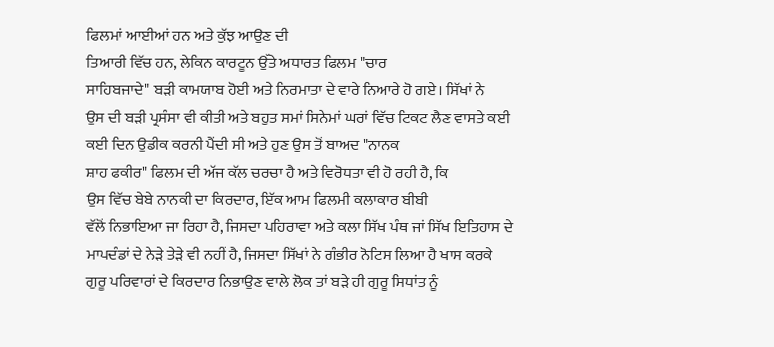ਫਿਲਮਾਂ ਆਈਆਂ ਹਨ ਅਤੇ ਕੁੱਝ ਆਉਣ ਦੀ
ਤਿਆਰੀ ਵਿੱਚ ਹਨ, ਲੇਕਿਨ ਕਾਰਟੂਨ ਉੱਤੇ ਅਧਾਰਤ ਫਿਲਮ "ਚਾਰ
ਸਾਹਿਬਜਾਦੇ" ਬੜੀ ਕਾਮਯਾਬ ਹੋਈ ਅਤੇ ਨਿਰਮਾਤਾ ਦੇ ਵਾਰੇ ਨਿਆਰੇ ਹੋ ਗਏ। ਸਿੱਖਾਂ ਨੇ
ਉਸ ਦੀ ਬੜੀ ਪ੍ਰਸੰਸਾ ਵੀ ਕੀਤੀ ਅਤੇ ਬਹੁਤ ਸਮਾਂ ਸਿਨੇਮਾਂ ਘਰਾਂ ਵਿੱਚ ਟਿਕਟ ਲੈਣ ਵਾਸਤੇ ਕਈ
ਕਈ ਦਿਨ ਉਡੀਕ ਕਰਨੀ ਪੈਂਦੀ ਸੀ ਅਤੇ ਹੁਣ ਉਸ ਤੋਂ ਬਾਅਦ "ਨਾਨਕ
ਸ਼ਾਹ ਫਕੀਰ" ਫਿਲਮ ਦੀ ਅੱਜ ਕੱਲ ਚਰਚਾ ਹੈ ਅਤੇ ਵਿਰੋਧਤਾ ਵੀ ਹੋ ਰਹੀ ਹੈ, ਕਿ
ਉਸ ਵਿੱਚ ਬੇਬੇ ਨਾਨਕੀ ਦਾ ਕਿਰਦਾਰ, ਇੱਕ ਆਮ ਫਿਲਮੀ ਕਲਾਕਾਰ ਬੀਬੀ
ਵੱਲੋਂ ਨਿਭਾਇਆ ਜਾ ਰਿਹਾ ਹੈ, ਜਿਸਦਾ ਪਹਿਰਾਵਾ ਅਤੇ ਕਲਾ ਸਿੱਖ ਪੰਥ ਜਾਂ ਸਿੱਖ ਇਤਿਹਾਸ ਦੇ
ਮਾਪਦੰਡਾਂ ਦੇ ਨੇੜੇ ਤੇੜੇ ਵੀ ਨਹੀਂ ਹੈ, ਜਿਸਦਾ ਸਿੱਖਾਂ ਨੇ ਗੰਭੀਰ ਨੋਟਿਸ ਲਿਆ ਹੈ ਖਾਸ ਕਰਕੇ
ਗੁਰੂ ਪਰਿਵਾਰਾਂ ਦੇ ਕਿਰਦਾਰ ਨਿਭਾਉਣ ਵਾਲੇ ਲੋਕ ਤਾਂ ਬੜੇ ਹੀ ਗੁਰੂ ਸਿਧਾਂਤ ਨੂੰ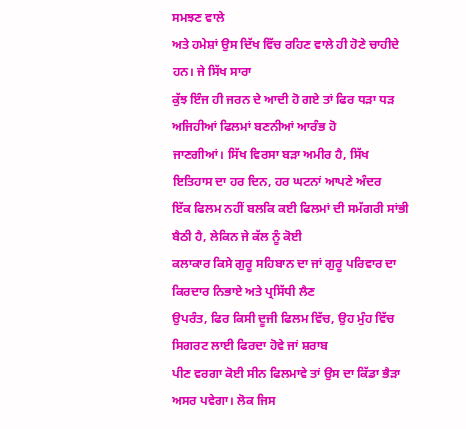ਸਮਝਣ ਵਾਲੇ
ਅਤੇ ਹਮੇਸ਼ਾਂ ਉਸ ਦਿੱਖ ਵਿੱਚ ਰਹਿਣ ਵਾਲੇ ਹੀ ਹੋਣੇ ਚਾਹੀਦੇ ਹਨ। ਜੇ ਸਿੱਖ ਸਾਰਾ
ਕੁੱਝ ਇੰਜ ਹੀ ਜਰਨ ਦੇ ਆਦੀ ਹੋ ਗਏ ਤਾਂ ਫਿਰ ਧੜਾ ਧੜ ਅਜਿਹੀਆਂ ਫਿਲਮਾਂ ਬਣਨੀਆਂ ਆਰੰਭ ਹੋ
ਜਾਣਗੀਆਂ। ਸਿੱਖ ਵਿਰਸਾ ਬੜਾ ਅਮੀਰ ਹੈ, ਸਿੱਖ ਇਤਿਹਾਸ ਦਾ ਹਰ ਦਿਨ, ਹਰ ਘਟਨਾਂ ਆਪਣੇ ਅੰਦਰ
ਇੱਕ ਫਿਲਮ ਨਹੀਂ ਬਲਕਿ ਕਈ ਫਿਲਮਾਂ ਦੀ ਸਮੱਗਰੀ ਸਾਂਭੀ ਬੈਠੀ ਹੈ, ਲੇਕਿਨ ਜੇ ਕੱਲ ਨੂੰ ਕੋਈ
ਕਲਾਕਾਰ ਕਿਸੇ ਗੁਰੂ ਸਹਿਬਾਨ ਦਾ ਜਾਂ ਗੁਰੂ ਪਰਿਵਾਰ ਦਾ ਕਿਰਦਾਰ ਨਿਭਾਏ ਅਤੇ ਪ੍ਰਸਿੱਧੀ ਲੈਣ
ਉਪਰੰਤ, ਫਿਰ ਕਿਸੀ ਦੂਜੀ ਫਿਲਮ ਵਿੱਚ, ਉਹ ਮੁੰਹ ਵਿੱਚ ਸਿਗਰਟ ਲਾਈ ਫਿਰਦਾ ਹੋਵੇ ਜਾਂ ਸ਼ਰਾਬ
ਪੀਣ ਵਰਗਾ ਕੋਈ ਸੀਨ ਫਿਲਮਾਵੇ ਤਾਂ ਉਸ ਦਾ ਕਿੱਡਾ ਭੈੜਾ ਅਸਰ ਪਵੇਗਾ। ਲੋਕ ਜਿਸ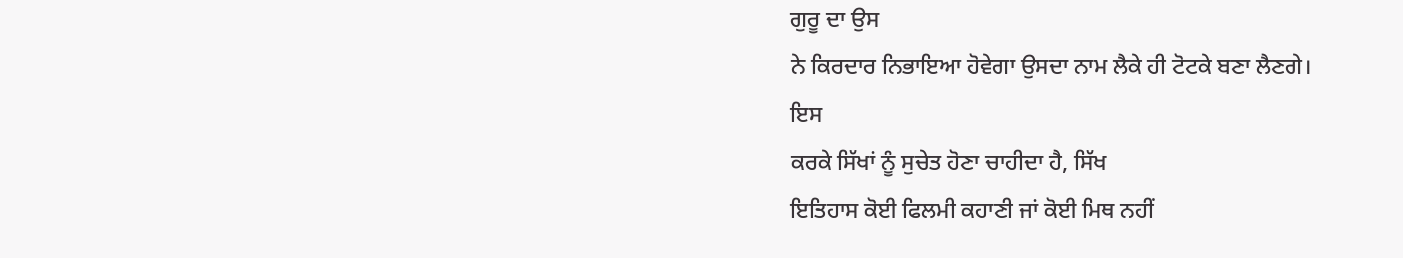ਗੁਰੂ ਦਾ ਉਸ
ਨੇ ਕਿਰਦਾਰ ਨਿਭਾਇਆ ਹੋਵੇਗਾ ਉਸਦਾ ਨਾਮ ਲੈਕੇ ਹੀ ਟੋਟਕੇ ਬਣਾ ਲੈਣਗੇ।
ਇਸ
ਕਰਕੇ ਸਿੱਖਾਂ ਨੂੰ ਸੁਚੇਤ ਹੋਣਾ ਚਾਹੀਦਾ ਹੈ, ਸਿੱਖ
ਇਤਿਹਾਸ ਕੋਈ ਫਿਲਮੀ ਕਹਾਣੀ ਜਾਂ ਕੋਈ ਮਿਥ ਨਹੀਂ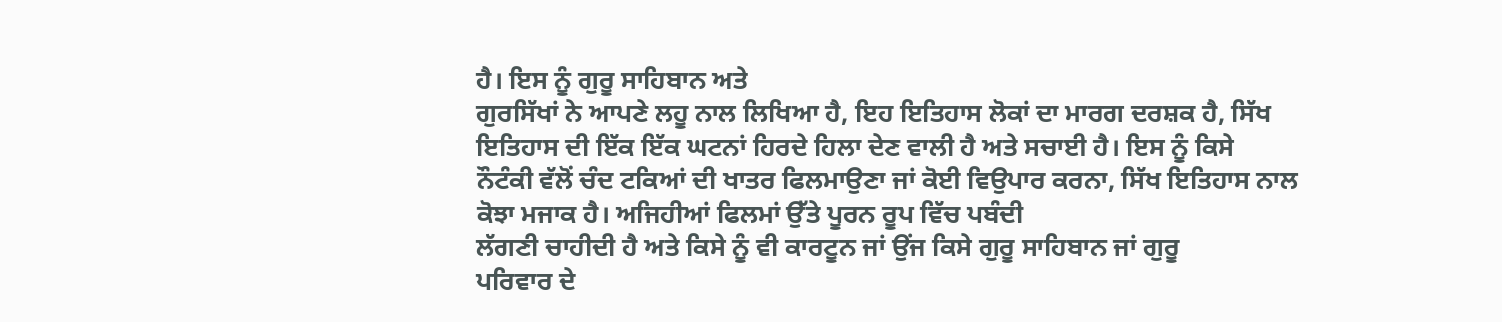ਹੈ। ਇਸ ਨੂੰ ਗੁਰੂ ਸਾਹਿਬਾਨ ਅਤੇ
ਗੁਰਸਿੱਖਾਂ ਨੇ ਆਪਣੇ ਲਹੂ ਨਾਲ ਲਿਖਿਆ ਹੈ, ਇਹ ਇਤਿਹਾਸ ਲੋਕਾਂ ਦਾ ਮਾਰਗ ਦਰਸ਼ਕ ਹੈ, ਸਿੱਖ
ਇਤਿਹਾਸ ਦੀ ਇੱਕ ਇੱਕ ਘਟਨਾਂ ਹਿਰਦੇ ਹਿਲਾ ਦੇਣ ਵਾਲੀ ਹੈ ਅਤੇ ਸਚਾਈ ਹੈ। ਇਸ ਨੂੰ ਕਿਸੇ
ਨੌਟੰਕੀ ਵੱਲੋਂ ਚੰਦ ਟਕਿਆਂ ਦੀ ਖਾਤਰ ਫਿਲਮਾਉਣਾ ਜਾਂ ਕੋਈ ਵਿਉਪਾਰ ਕਰਨਾ, ਸਿੱਖ ਇਤਿਹਾਸ ਨਾਲ
ਕੋਝਾ ਮਜਾਕ ਹੈ। ਅਜਿਹੀਆਂ ਫਿਲਮਾਂ ਉੱਤੇ ਪੂਰਨ ਰੂਪ ਵਿੱਚ ਪਬੰਦੀ
ਲੱਗਣੀ ਚਾਹੀਦੀ ਹੈ ਅਤੇ ਕਿਸੇ ਨੂੰ ਵੀ ਕਾਰਟੂਨ ਜਾਂ ਉਂਜ ਕਿਸੇ ਗੁਰੂ ਸਾਹਿਬਾਨ ਜਾਂ ਗੁਰੂ
ਪਰਿਵਾਰ ਦੇ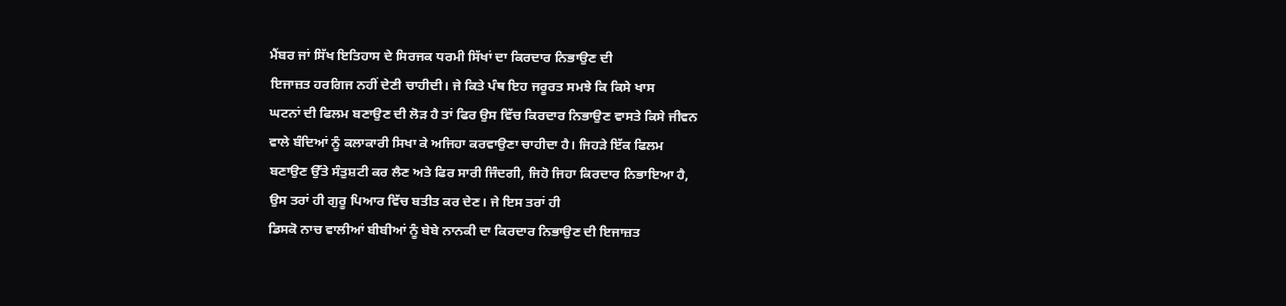ਮੈਂਬਰ ਜਾਂ ਸਿੱਖ ਇਤਿਹਾਸ ਦੇ ਸਿਰਜਕ ਧਰਮੀ ਸਿੱਖਾਂ ਦਾ ਕਿਰਦਾਰ ਨਿਭਾਉਣ ਦੀ
ਇਜਾਜ਼ਤ ਹਰਗਿਜ ਨਹੀਂ ਦੇਣੀ ਚਾਹੀਦੀ। ਜੇ ਕਿਤੇ ਪੰਥ ਇਹ ਜਰੂਰਤ ਸਮਝੇ ਕਿ ਕਿਸੇ ਖਾਸ
ਘਟਨਾਂ ਦੀ ਫਿਲਮ ਬਣਾਉਣ ਦੀ ਲੋੜ ਹੈ ਤਾਂ ਫਿਰ ਉਸ ਵਿੱਚ ਕਿਰਦਾਰ ਨਿਭਾਉਣ ਵਾਸਤੇ ਕਿਸੇ ਜੀਵਨ
ਵਾਲੇ ਬੰਦਿਆਂ ਨੂੰ ਕਲਾਕਾਰੀ ਸਿਖਾ ਕੇ ਅਜਿਹਾ ਕਰਵਾਉਣਾ ਚਾਹੀਦਾ ਹੈ। ਜਿਹੜੇ ਇੱਕ ਫਿਲਮ
ਬਣਾਉਣ ਉੱਤੇ ਸੰਤੁਸ਼ਟੀ ਕਰ ਲੈਣ ਅਤੇ ਫਿਰ ਸਾਰੀ ਜਿੰਦਗੀ, ਜਿਹੋ ਜਿਹਾ ਕਿਰਦਾਰ ਨਿਭਾਇਆ ਹੈ,
ਉਸ ਤਰਾਂ ਹੀ ਗੁਰੂ ਪਿਆਰ ਵਿੱਚ ਬਤੀਤ ਕਰ ਦੇਣ। ਜੇ ਇਸ ਤਰਾਂ ਹੀ
ਡਿਸਕੋ ਨਾਚ ਵਾਲੀਆਂ ਬੀਬੀਆਂ ਨੂੰ ਬੇਬੇ ਨਾਨਕੀ ਦਾ ਕਿਰਦਾਰ ਨਿਭਾਉਣ ਦੀ ਇਜਾਜ਼ਤ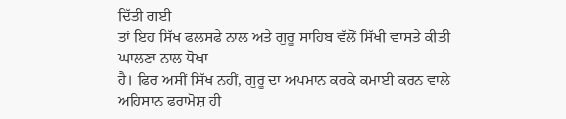ਦਿੱਤੀ ਗਈ
ਤਾਂ ਇਹ ਸਿੱਖ ਫਲਸਫੇ ਨਾਲ ਅਤੇ ਗੁਰੂ ਸਾਹਿਬ ਵੱਲੋਂ ਸਿੱਖੀ ਵਾਸਤੇ ਕੀਤੀ ਘਾਲਣਾ ਨਾਲ ਧੋਖਾ
ਹੈ। ਫਿਰ ਅਸੀਂ ਸਿੱਖ ਨਹੀਂ, ਗੁਰੂ ਦਾ ਅਪਮਾਨ ਕਰਕੇ ਕਮਾਈ ਕਰਨ ਵਾਲੇ ਅਹਿਸਾਨ ਫਰਾਮੋਸ਼ ਹੀ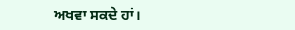ਅਖਵਾ ਸਕਦੇ ਹਾਂ।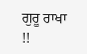ਗੁਰੂ ਰਾਖਾ !!